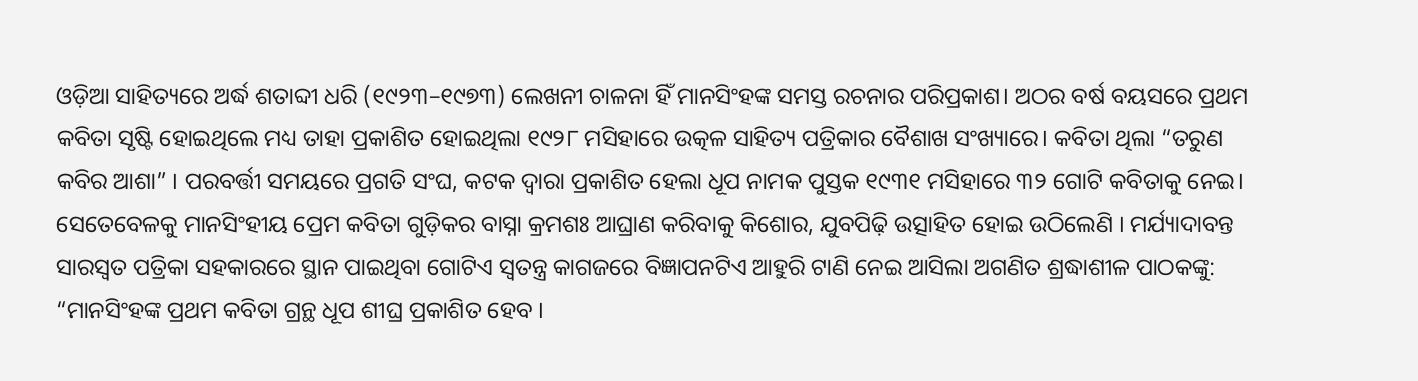ଓଡ଼ିଆ ସାହିତ୍ୟରେ ଅର୍ଦ୍ଧ ଶତାବ୍ଦୀ ଧରି (୧୯୨୩–୧୯୭୩) ଲେଖନୀ ଚାଳନା ହିଁ ମାନସିଂହଙ୍କ ସମସ୍ତ ରଚନାର ପରିପ୍ରକାଶ। ଅଠର ବର୍ଷ ବୟସରେ ପ୍ରଥମ କବିତା ସୃଷ୍ଟି ହୋଇଥିଲେ ମଧ୍ୟ ତାହା ପ୍ରକାଶିତ ହୋଇଥିଲା ୧୯୨୮ ମସିହାରେ ଉତ୍କଳ ସାହିତ୍ୟ ପତ୍ରିକାର ବୈଶାଖ ସଂଖ୍ୟାରେ। କବିତା ଥିଲା “ତରୁଣ କବିର ଆଶା” । ପରବର୍ତ୍ତୀ ସମୟରେ ପ୍ରଗତି ସଂଘ, କଟକ ଦ୍ୱାରା ପ୍ରକାଶିତ ହେଲା ଧୂପ ନାମକ ପୁସ୍ତକ ୧୯୩୧ ମସିହାରେ ୩୨ ଗୋଟି କବିତାକୁ ନେଇ। ସେତେବେଳକୁ ମାନସିଂହୀୟ ପ୍ରେମ କବିତା ଗୁଡ଼ିକର ବାସ୍ନା କ୍ରମଶଃ ଆଘ୍ରାଣ କରିବାକୁ କିଶୋର, ଯୁବପିଢ଼ି ଉତ୍ସାହିତ ହୋଇ ଉଠିଲେଣି । ମର୍ଯ୍ୟାଦାବନ୍ତ ସାରସ୍ଵତ ପତ୍ରିକା ସହକାରରେ ସ୍ଥାନ ପାଇଥିବା ଗୋଟିଏ ସ୍ଵତନ୍ତ୍ର କାଗଜରେ ବିଜ୍ଞାପନଟିଏ ଆହୁରି ଟାଣି ନେଇ ଆସିଲା ଅଗଣିତ ଶ୍ରଦ୍ଧାଶୀଳ ପାଠକଙ୍କୁ: “ମାନସିଂହଙ୍କ ପ୍ରଥମ କବିତା ଗ୍ରନ୍ଥ ଧୂପ ଶୀଘ୍ର ପ୍ରକାଶିତ ହେବ ।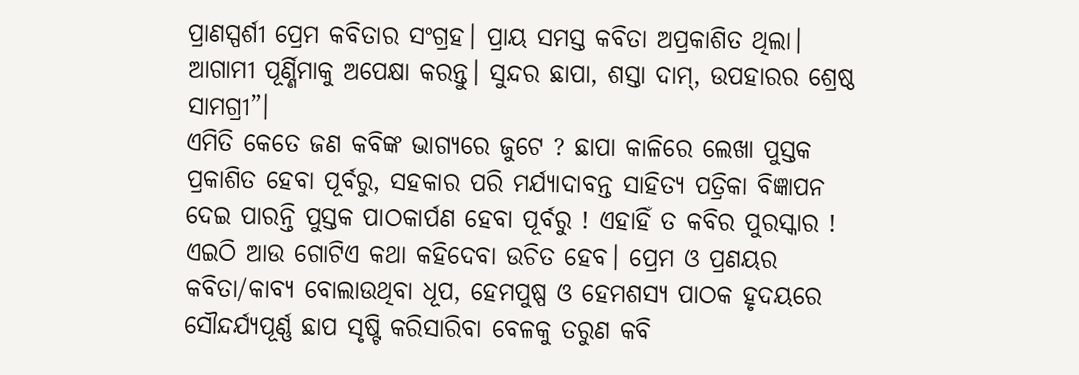ପ୍ରାଣସ୍ପର୍ଶୀ ପ୍ରେମ କବିତାର ସଂଗ୍ରହ। ପ୍ରାୟ ସମସ୍ତ କବିତା ଅପ୍ରକାଶିତ ଥିଲା। ଆଗାମୀ ପୂର୍ଣ୍ଣିମାକୁ ଅପେକ୍ଷା କରନ୍ତୁ। ସୁନ୍ଦର ଛାପା, ଶସ୍ତା ଦାମ୍, ଉପହାରର ଶ୍ରେଷ୍ଠ ସାମଗ୍ରୀ”।
ଏମିତି କେତେ ଜଣ କବିଙ୍କ ଭାଗ୍ୟରେ ଜୁଟେ ? ଛାପା କାଳିରେ ଲେଖା ପୁସ୍ତକ ପ୍ରକାଶିତ ହେବା ପୂର୍ବରୁ, ସହକାର ପରି ମର୍ଯ୍ୟାଦାବନ୍ତ ସାହିତ୍ୟ ପତ୍ରିକା ବିଜ୍ଞାପନ ଦେଇ ପାରନ୍ତି ପୁସ୍ତକ ପାଠକାର୍ପଣ ହେବା ପୂର୍ବରୁ ! ଏହାହିଁ ତ କବିର ପୁରସ୍କାର !
ଏଇଠି ଆଉ ଗୋଟିଏ କଥା କହିଦେବା ଉଚିତ ହେବ। ପ୍ରେମ ଓ ପ୍ରଣୟର କବିତା/କାବ୍ୟ ବୋଲାଉଥିବା ଧୂପ, ହେମପୁଷ୍ପ ଓ ହେମଶସ୍ୟ ପାଠକ ହୃଦୟରେ ସୌନ୍ଦର୍ଯ୍ୟପୂର୍ଣ୍ଣ ଛାପ ସୃଷ୍ଟି କରିସାରିବା ବେଳକୁ ତରୁଣ କବି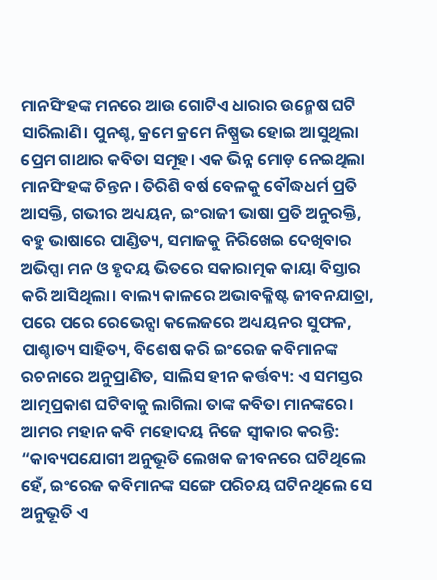ମାନସିଂହଙ୍କ ମନରେ ଆଉ ଗୋଟିଏ ଧାରାର ଉନ୍ମେଷ ଘଟି ସାରିଲାଣି। ପୁନଶ୍ଚ, କ୍ରମେ କ୍ରମେ ନିଷ୍ପ୍ରଭ ହୋଇ ଆସୁଥିଲା ପ୍ରେମ ଗାଥାର କବିତା ସମୂହ। ଏକ ଭିନ୍ନ ମୋଡ଼ ନେଇଥିଲା ମାନସିଂହଙ୍କ ଚିନ୍ତନ । ତିରିଶି ବର୍ଷ ବେଳକୁ ବୌଦ୍ଧଧର୍ମ ପ୍ରତି ଆସକ୍ତି, ଗଭୀର ଅଧ୍ୟୟନ, ଇଂରାଜୀ ଭାଷା ପ୍ରତି ଅନୁରକ୍ତି, ବହୁ ଭାଷାରେ ପାଣ୍ଡିତ୍ୟ, ସମାଜକୁ ନିରିଖେଇ ଦେଖିବାର ଅଭିପ୍ସା ମନ ଓ ହୃଦୟ ଭିତରେ ସକାରାତ୍ମକ କାୟା ବିସ୍ତାର କରି ଆସିଥିଲା। ବାଲ୍ୟ କାଳରେ ଅଭାବକ୍ଳିଷ୍ଟ ଜୀବନଯାତ୍ରା, ପରେ ପରେ ରେଭେନ୍ସା କଲେଜରେ ଅଧ୍ୟୟନର ସୁଫଳ, ପାଶ୍ଚାତ୍ୟ ସାହିତ୍ୟ, ବିଶେଷ କରି ଇଂରେଜ କବିମାନଙ୍କ ରଚନାରେ ଅନୁପ୍ରାଣିତ, ସାଲିସ ହୀନ କର୍ତ୍ତବ୍ୟ: ଏ ସମସ୍ତର ଆତ୍ମପ୍ରକାଶ ଘଟିବାକୁ ଲାଗିଲା ତାଙ୍କ କବିତା ମାନଙ୍କରେ। ଆମର ମହାନ କବି ମହୋଦୟ ନିଜେ ସ୍ବୀକାର କରନ୍ତି: “କାବ୍ୟପଯୋଗୀ ଅନୁଭୂତି ଲେଖକ ଜୀବନରେ ଘଟିଥିଲେ ହେଁ, ଇଂରେଜ କବିମାନଙ୍କ ସଙ୍ଗେ ପରିଚୟ ଘଟିନଥିଲେ ସେ ଅନୁଭୂତି ଏ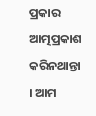ପ୍ରକାର ଆତ୍ମପ୍ରକାଶ କରିନଥାନ୍ତା । ଆମ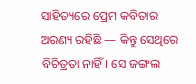ସାହିତ୍ୟରେ ପ୍ରେମ କବିତାର ଅରଣ୍ୟ ରହିଛି — କିନ୍ତୁ ସେଥିରେ ବିଚିତ୍ରତା ନାହିଁ। ସେ ଜଙ୍ଗଲ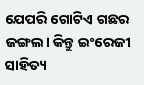ଯେପରି ଗୋଟିଏ ଗଛର ଜଙ୍ଗଲ। କିନ୍ତୁ ଇଂରେଜୀ ସାହିତ୍ୟ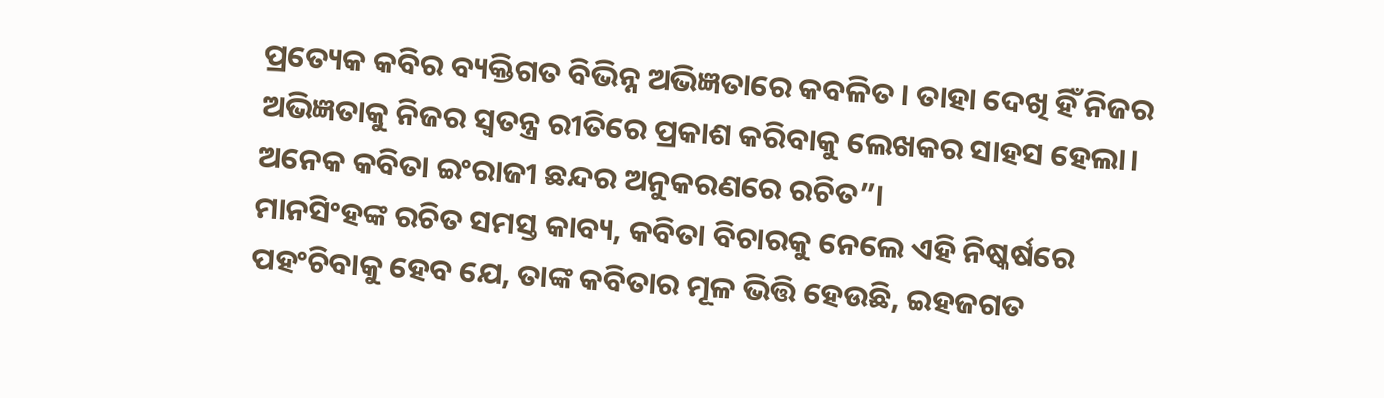ପ୍ରତ୍ୟେକ କବିର ବ୍ୟକ୍ତିଗତ ବିଭିନ୍ନ ଅଭିଜ୍ଞତାରେ କବଳିତ । ତାହା ଦେଖି ହିଁ ନିଜର ଅଭିଜ୍ଞତାକୁ ନିଜର ସ୍ଵତନ୍ତ୍ର ରୀତିରେ ପ୍ରକାଶ କରିବାକୁ ଲେଖକର ସାହସ ହେଲା। ଅନେକ କବିତା ଇଂରାଜୀ ଛନ୍ଦର ଅନୁକରଣରେ ରଚିତ”।
ମାନସିଂହଙ୍କ ରଚିତ ସମସ୍ତ କାବ୍ୟ, କବିତା ବିଚାରକୁ ନେଲେ ଏହି ନିଷ୍କର୍ଷରେ ପହଂଚିବାକୁ ହେବ ଯେ, ତାଙ୍କ କବିତାର ମୂଳ ଭିତ୍ତି ହେଉଛି, ଇହଜଗତ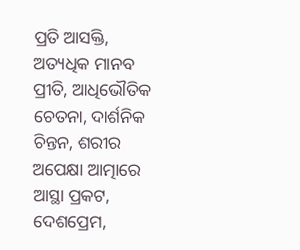ପ୍ରତି ଆସକ୍ତି, ଅତ୍ୟଧିକ ମାନବ ପ୍ରୀତି, ଆଧିଭୌତିକ ଚେତନା, ଦାର୍ଶନିକ ଚିନ୍ତନ, ଶରୀର ଅପେକ୍ଷା ଆତ୍ମାରେ ଆସ୍ଥା ପ୍ରକଟ, ଦେଶପ୍ରେମ,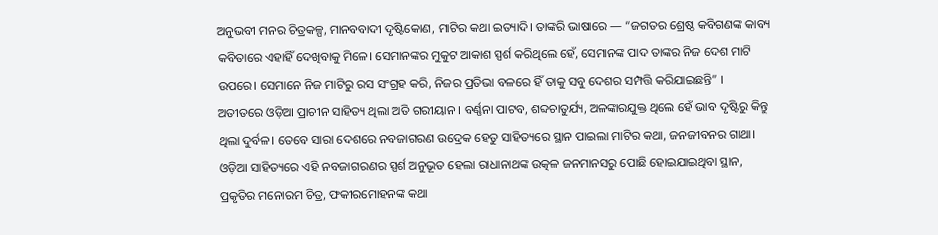ଅନୁଭବୀ ମନର ଚିତ୍ରକଳ୍ପ, ମାନବବାଦୀ ଦୃଷ୍ଟିକୋଣ, ମାଟିର କଥା ଇତ୍ୟାଦି। ତାଙ୍କରି ଭାଷାରେ — “ଜଗତର ଶ୍ରେଷ୍ଠ କବିଗଣଙ୍କ କାବ୍ୟ କବିତାରେ ଏହାହିଁ ଦେଖିବାକୁ ମିଳେ। ସେମାନଙ୍କର ମୁକୁଟ ଆକାଶ ସ୍ପର୍ଶ କରିଥିଲେ ହେଁ, ସେମାନଙ୍କ ପାଦ ତାଙ୍କର ନିଜ ଦେଶ ମାଟି ଉପରେ। ସେମାନେ ନିଜ ମାଟିରୁ ରସ ସଂଗ୍ରହ କରି, ନିଜର ପ୍ରତିଭା ବଳରେ ହିଁ ତାକୁ ସବୁ ଦେଶର ସମ୍ପତ୍ତି କରିଯାଇଛନ୍ତି” ।
ଅତୀତରେ ଓଡ଼ିଆ ପ୍ରାଚୀନ ସାହିତ୍ୟ ଥିଲା ଅତି ଗରୀୟାନ । ବର୍ଣ୍ଣନା ପାଟବ, ଶବ୍ଦଚାତୁର୍ଯ୍ୟ, ଅଳଙ୍କାରଯୁକ୍ତ ଥିଲେ ହେଁ ଭାବ ଦୃଷ୍ଟିରୁ କିନ୍ତୁ ଥିଲା ଦୁର୍ବଳ। ତେବେ ସାରା ଦେଶରେ ନବଜାଗରଣ ଉଦ୍ରେକ ହେତୁ ସାହିତ୍ୟରେ ସ୍ଥାନ ପାଇଲା ମାଟିର କଥା, ଜନଜୀବନର ଗାଥା। ଓଡ଼ିଆ ସାହିତ୍ୟରେ ଏହି ନବଜାଗରଣର ସ୍ପର୍ଶ ଅନୁଭୂତ ହେଲା ରାଧାନାଥଙ୍କ ଉତ୍କଳ ଜନମାନସରୁ ପୋଛି ହୋଇଯାଇଥିବା ସ୍ଥାନ, ପ୍ରକୃତିର ମନୋରମ ଚିତ୍ର, ଫକୀରମୋହନଙ୍କ କଥା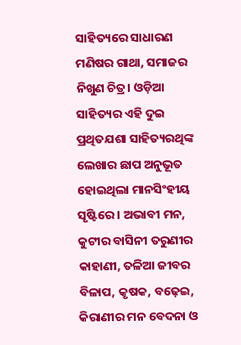ସାହିତ୍ୟରେ ସାଧାରଣ ମଣିଷର ଗାଥା, ସମାଜର ନିଖୁଣ ଚିତ୍ର। ଓଡ଼ିଆ ସାହିତ୍ୟର ଏହି ଦୁଇ ପ୍ରଥିତଯଶା ସାହିତ୍ୟରଥିଙ୍କ ଲେଖାର ଛାପ ଅନୁଭୂତ ହୋଇଥିଲା ମାନସିଂହୀୟ ସୃଷ୍ଟିରେ । ଅଭାବୀ ମନ, କୁଟୀର ବାସିନୀ ତରୁଣୀର କାହାଣୀ, ତଳିଆ ଜୀବର ବିଳାପ, କୃଷକ, ବଢ଼େଇ, କିରାଣୀର ମନ ବେଦନା ଓ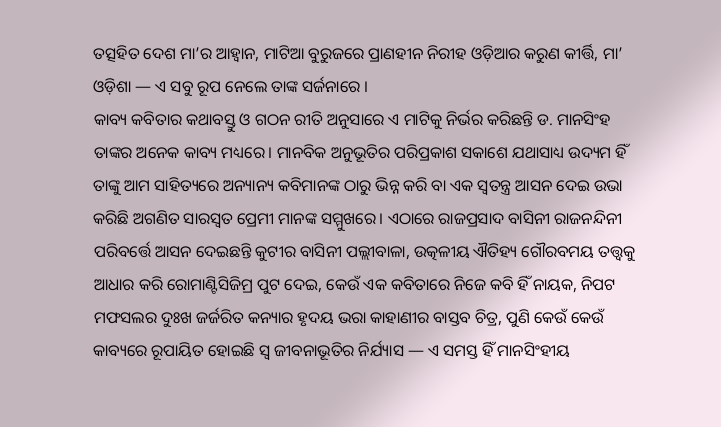ତତ୍ସହିତ ଦେଶ ମା’ର ଆହ୍ବାନ, ମାଟିଆ ବୁରୁଜରେ ପ୍ରାଣହୀନ ନିରୀହ ଓଡ଼ିଆର କରୁଣ କୀର୍ତ୍ତି, ମା’ ଓଡ଼ିଶା — ଏ ସବୁ ରୂପ ନେଲେ ତାଙ୍କ ସର୍ଜନାରେ ।
କାବ୍ୟ କବିତାର କଥାବସ୍ତୁ ଓ ଗଠନ ରୀତି ଅନୁସାରେ ଏ ମାଟିକୁ ନିର୍ଭର କରିଛନ୍ତି ଡ. ମାନସିଂହ ତାଙ୍କର ଅନେକ କାବ୍ୟ ମଧ୍ୟରେ। ମାନବିକ ଅନୁଭୂତିର ପରିପ୍ରକାଶ ସକାଶେ ଯଥାସାଧ୍ୟ ଉଦ୍ୟମ ହିଁ ତାଙ୍କୁ ଆମ ସାହିତ୍ୟରେ ଅନ୍ୟାନ୍ୟ କବିମାନଙ୍କ ଠାରୁ ଭିନ୍ନ କରି ବା ଏକ ସ୍ଵତନ୍ତ୍ର ଆସନ ଦେଇ ଉଭା କରିଛି ଅଗଣିତ ସାରସ୍ଵତ ପ୍ରେମୀ ମାନଙ୍କ ସମ୍ମୁଖରେ। ଏଠାରେ ରାଜପ୍ରସାଦ ବାସିନୀ ରାଜନନ୍ଦିନୀ ପରିବର୍ତ୍ତେ ଆସନ ଦେଇଛନ୍ତି କୁଟୀର ବାସିନୀ ପଲ୍ଲୀବାଳା, ଉତ୍କଳୀୟ ଐତିହ୍ୟ ଗୌରବମୟ ତତ୍ତ୍ଵକୁ ଆଧାର କରି ରୋମାଣ୍ଟିସିଜିମ୍ର ପୁଟ ଦେଇ, କେଉଁ ଏକ କବିତାରେ ନିଜେ କବି ହିଁ ନାୟକ, ନିପଟ ମଫସଲର ଦୁଃଖ ଜର୍ଜରିତ କନ୍ୟାର ହୃଦୟ ଭରା କାହାଣୀର ବାସ୍ତବ ଚିତ୍ର, ପୁଣି କେଉଁ କେଉଁ କାବ୍ୟରେ ରୂପାୟିତ ହୋଇଛି ସ୍ଵ ଜୀବନାଭୂତିର ନିର୍ଯ୍ୟାସ — ଏ ସମସ୍ତ ହିଁ ମାନସିଂହୀୟ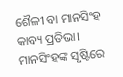ଶୈଳୀ ବା ମାନସିଂହ କାବ୍ୟ ପ୍ରତିଭା।
ମାନସିଂହଙ୍କ ସୃଷ୍ଟିରେ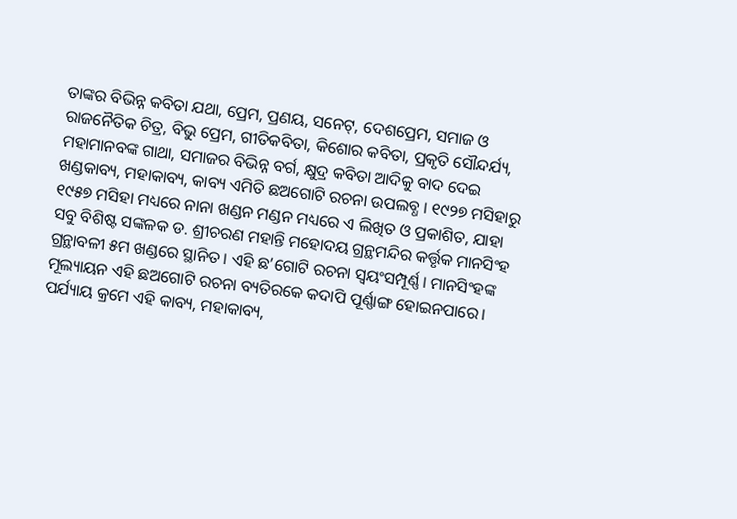ତାଙ୍କର ବିଭିନ୍ନ କବିତା ଯଥା, ପ୍ରେମ, ପ୍ରଣୟ, ସନେଟ୍, ଦେଶପ୍ରେମ, ସମାଜ ଓ ରାଜନୈତିକ ଚିତ୍ର, ବିଭୁ ପ୍ରେମ, ଗୀତିକବିତା, କିଶୋର କବିତା, ପ୍ରକୃତି ସୌନ୍ଦର୍ଯ୍ୟ, ମହାମାନବଙ୍କ ଗାଥା, ସମାଜର ବିଭିନ୍ନ ବର୍ଗ, କ୍ଷୁଦ୍ର କବିତା ଆଦିକୁ ବାଦ ଦେଇ ଖଣ୍ଡକାବ୍ୟ, ମହାକାବ୍ୟ, କାବ୍ୟ ଏମିତି ଛଅଗୋଟି ରଚନା ଉପଲବ୍ଧ । ୧୯୨୭ ମସିହାରୁ ୧୯୫୭ ମସିହା ମଧ୍ୟରେ ନାନା ଖଣ୍ଡନ ମଣ୍ଡନ ମଧ୍ୟରେ ଏ ଲିଖିତ ଓ ପ୍ରକାଶିତ, ଯାହା ସବୁ ବିଶିଷ୍ଟ ସଙ୍କଳକ ଡ. ଶ୍ରୀଚରଣ ମହାନ୍ତି ମହୋଦୟ ଗ୍ରନ୍ଥମନ୍ଦିର କର୍ତ୍ତୃକ ମାନସିଂହ ଗ୍ରନ୍ଥାବଳୀ ୫ମ ଖଣ୍ଡରେ ସ୍ଥାନିତ। ଏହି ଛ’ଗୋଟି ରଚନା ସ୍ଵୟଂସମ୍ପୂର୍ଣ୍ଣ। ମାନସିଂହଙ୍କ ମୂଲ୍ୟାୟନ ଏହି ଛଅଗୋଟି ରଚନା ବ୍ୟତିରକେ କଦାପି ପୂର୍ଣ୍ଣାଙ୍ଗ ହୋଇନପାରେ। ପର୍ଯ୍ୟାୟ କ୍ରମେ ଏହି କାବ୍ୟ, ମହାକାବ୍ୟ,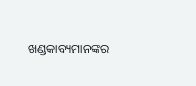ଖଣ୍ଡକାବ୍ୟମାନଙ୍କର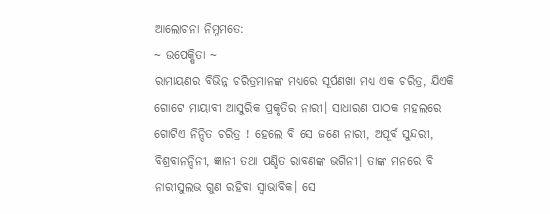ଆଲୋଚନା ନିମ୍ନମତେ:
~ ଉପେକ୍ଷିତା ~
ରାମାୟଣର ବିଭିନ୍ନ ଚରିତ୍ରମାନଙ୍କ ମଧ୍ୟରେ ସୂର୍ପଣଖା ମଧ୍ୟ ଏକ ଚରିତ୍ର, ଯିଏକି ଗୋଟେ ମାୟାବୀ ଆସୁରିକ ପ୍ରକୃତିର ନାରୀ। ସାଧାରଣ ପାଠକ ମହଲରେ ଗୋଟିଏ ନିନ୍ଦିତ ଚରିତ୍ର ! ହେଲେ ବି ସେ ଜଣେ ନାରୀ, ଅପୂର୍ବ ସୁନ୍ଦରୀ, ବିଶ୍ରବାନନ୍ଦିନୀ, ଜ୍ଞାନୀ ତଥା ପଣ୍ଡିତ ରାବଣଙ୍କ ଭଗିନୀ। ତାଙ୍କ ମନରେ ବି ନାରୀସୁଲଭ ଗୁଣ ରହିବା ସ୍ବାଭାବିକ। ସେ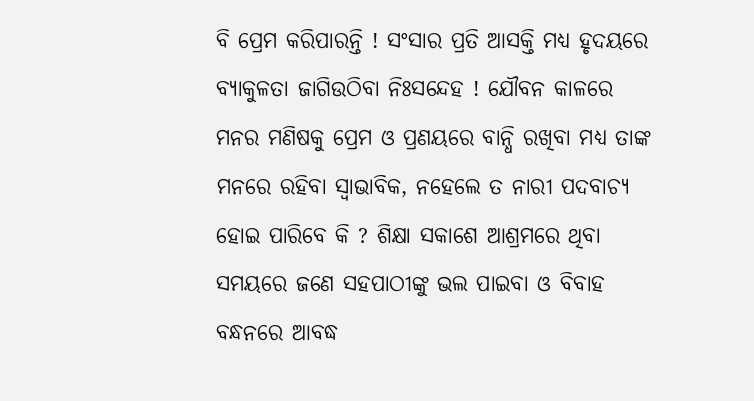ବି ପ୍ରେମ କରିପାରନ୍ତି ! ସଂସାର ପ୍ରତି ଆସକ୍ତି ମଧ୍ୟ ହୃଦୟରେ ବ୍ୟାକୁଳତା ଜାଗିଉଠିବା ନିଃସନ୍ଦେହ ! ଯୌବନ କାଳରେ ମନର ମଣିଷକୁ ପ୍ରେମ ଓ ପ୍ରଣୟରେ ବାନ୍ଧି ରଖିବା ମଧ୍ୟ ତାଙ୍କ ମନରେ ରହିବା ସ୍ବାଭାବିକ, ନହେଲେ ତ ନାରୀ ପଦବାଚ୍ୟ ହୋଇ ପାରିବେ କି ? ଶିକ୍ଷା ସକାଶେ ଆଶ୍ରମରେ ଥିବା ସମୟରେ ଜଣେ ସହପାଠୀଙ୍କୁ ଭଲ ପାଇବା ଓ ବିବାହ ବନ୍ଧନରେ ଆବଦ୍ଧ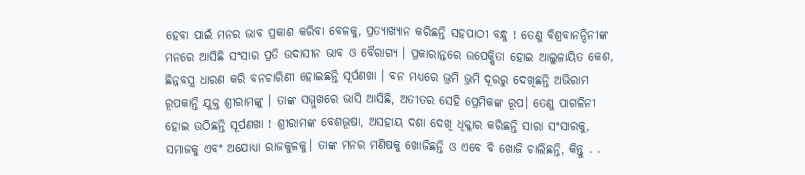ହେବା ପାଇଁ ମନର ଭାବ ପ୍ରକାଶ କରିବା ବେଳକୁ, ପ୍ରତ୍ୟାଖ୍ୟାନ କରିଛନ୍ତି ସହପାଠୀ ବନ୍ଧୁ ! ତେଣୁ ବିଶ୍ରବାନନ୍ଦିନୀଙ୍କ ମନରେ ଆସିଛି ସଂସାର ପ୍ରତି ଉଦାସୀନ ଭାବ ଓ ବୈରାଗ୍ୟ । ପ୍ରକାରାନ୍ତରେ ଉପେକ୍ଷିତା ହୋଇ ଆଲୁଳାୟିତ କେଶ, ଛିନ୍ନବସ୍ତ୍ର ଧାରଣ କରି ବନଚାରିଣୀ ହୋଇଛନ୍ତି ସୂର୍ପଣଖା । ବନ ମଧ୍ୟରେ ଭ୍ରମି ଭ୍ରମି ଦୂରରୁ ଦେଖିଛନ୍ତି ଅଭିରାମ ରୂପକାନ୍ତି ଯୁକ୍ତ ଶ୍ରୀରାମଙ୍କୁ । ତାଙ୍କ ସମ୍ମୁଖରେ ଭାସି ଆସିଛି, ଅତୀତର ସେହି ପ୍ରେମିକଙ୍କ ରୂପ। ତେଣୁ ପାଗଳିନୀ ହୋଇ ଉଠିଛନ୍ତି ସୂର୍ପଣଖା ! ଶ୍ରୀରାମଙ୍କ ବେଶଭୂଷା, ଅସହାୟ ଦଶା ଦେଖି ଧିକ୍କାର କରିଛନ୍ତି ସାରା ସଂସାରକୁ, ସମାଜକୁ ଏବଂ ଅଯୋଧ୍ୟା ରାଜକୁଳକୁ। ତାଙ୍କ ମନର ମଣିଷକୁ ଖୋଜିଛନ୍ତି ଓ ଏବେ ବି ଖୋଜି ଚାଲିଛନ୍ତି, କିନ୍ତୁ . .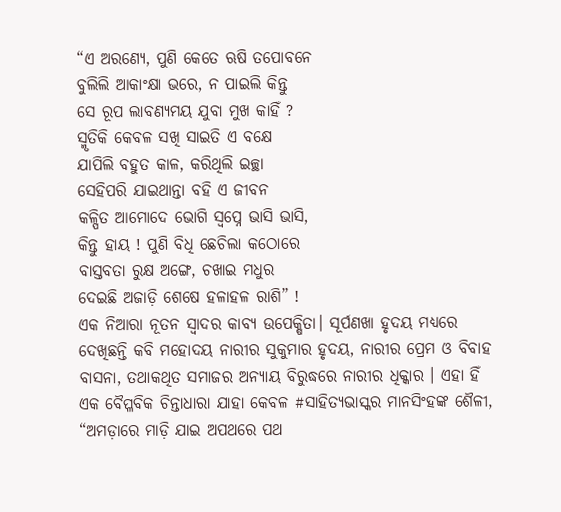“ଏ ଅରଣ୍ୟେ, ପୁଣି କେତେ ଋଷି ତପୋବନେ
ବୁଲିଲି ଆକାଂକ୍ଷା ଭରେ, ନ ପାଇଲି କିନ୍ତୁ
ସେ ରୂପ ଲାବଣ୍ୟମୟ ଯୁବା ମୁଖ କାହିଁ ?
ସ୍ମୃତିକି କେବଳ ସଖି ସାଇତି ଏ ବକ୍ଷେ
ଯାପିଲି ବହୁତ କାଳ, କରିଥିଲି ଇଚ୍ଛା
ସେହିପରି ଯାଇଥାନ୍ତା ବହି ଏ ଜୀବନ
କଳ୍ପିତ ଆମୋଦେ ଭୋଗି ସ୍ଵପ୍ନେ ଭାସି ଭାସି,
କିନ୍ତୁ ହାୟ ! ପୁଣି ବିଧି ଛେଚିଲା କଠୋରେ
ବାସ୍ତବତା ରୁକ୍ଷ ଅଙ୍ଗେ, ଚଖାଇ ମଧୁର
ଦେଇଛି ଅଜାଡ଼ି ଶେଷେ ହଳାହଳ ରାଶି” !
ଏକ ନିଆରା ନୂତନ ସ୍ୱାଦର କାବ୍ୟ ଉପେକ୍ଷିତା। ସୂର୍ପଣଖା ହୃଦୟ ମଧ୍ୟରେ ଦେଖିଛନ୍ତି କବି ମହୋଦୟ ନାରୀର ସୁକୁମାର ହୃଦୟ, ନାରୀର ପ୍ରେମ ଓ ବିବାହ ବାସନା, ତଥାକଥିତ ସମାଜର ଅନ୍ୟାୟ ବିରୁଦ୍ଧରେ ନାରୀର ଧିକ୍କାର । ଏହା ହିଁ ଏକ ବୈପ୍ଳବିକ ଚିନ୍ତାଧାରା ଯାହା କେବଳ #ସାହିତ୍ୟଭାସ୍କର ମାନସିଂହଙ୍କ ଶୈଳୀ, “ଅମଡ଼ାରେ ମାଡ଼ି ଯାଇ ଅପଥରେ ପଥ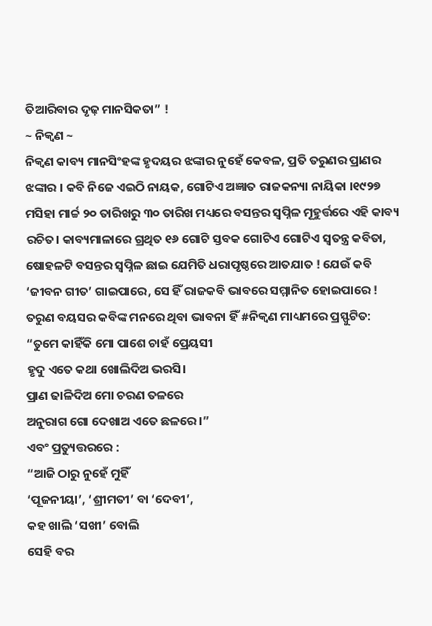ତିଆରିବାର ଦୃଢ଼ ମାନସିକତା” !
~ ନିକ୍ଵଣ ~
ନିକ୍ଵଣ କାବ୍ୟ ମାନସିଂହଙ୍କ ହୃଦୟର ଝଙ୍କାର ନୁହେଁ କେବଳ, ପ୍ରତି ତରୁଣର ପ୍ରାଣର ଝଙ୍କାର । କବି ନିଜେ ଏଇଠି ନାୟକ, ଗୋଟିଏ ଅଜ୍ଞାତ ରାଜକନ୍ୟା ନାୟିକା ।୧୯୨୭ ମସିହା ମାର୍ଚ୍ଚ ୨୦ ତାରିଖରୁ ୩୦ ତାରିଖ ମଧ୍ୟରେ ବସନ୍ତର ସ୍ବପ୍ନିଳ ମୂହୁର୍ତ୍ତରେ ଏହି କାବ୍ୟ ରଚିତ। କାବ୍ୟମାଳାରେ ଗ୍ରଥିତ ୧୬ ଗୋଟି ସ୍ତବକ ଗୋଟିଏ ଗୋଟିଏ ସ୍ଵତନ୍ତ୍ର କବିତା, ଷୋହଳଟି ବସନ୍ତର ସ୍ବପ୍ନିଳ ଛାଇ ଯେମିତି ଧରାପୃଷ୍ଠରେ ଆତଯାତ ! ଯେଉଁ କବି ‘ଜୀବନ ଗୀତ’ ଗାଇପାରେ, ସେ ହିଁ ରାଜକବି ଭାବରେ ସମ୍ମାନିତ ହୋଇପାରେ ! ତରୁଣ ବୟସର କବିଙ୍କ ମନରେ ଥିବା ଭାବନା ହିଁ #ନିକ୍ଵଣ ମାଧ୍ୟମରେ ପ୍ରସ୍ଫୁଟିତ:
“ତୁମେ କାହିଁକି ମୋ ପାଶେ ଚାହଁ ପ୍ରେୟସୀ
ହୃଦୁ ଏତେ କଥା ଖୋଲିଦିଅ ଭରସି।
ପ୍ରାଣ ଢାଳିଦିଅ ମୋ ଚରଣ ତଳରେ
ଅନୁରାଗ ଗୋ ଦେଖାଅ ଏତେ ଛଳରେ ।”
ଏବଂ ପ୍ରତ୍ୟୁତ୍ତରରେ :
“ଆଜି ଠାରୁ ନୁହେଁ ମୁହିଁ
‘ପୂଜନୀୟା’, ‘ଶ୍ରୀମତୀ’ ବା ‘ଦେବୀ’,
କହ ଖାଲି ‘ସଖୀ’ ବୋଲି
ସେହି ବର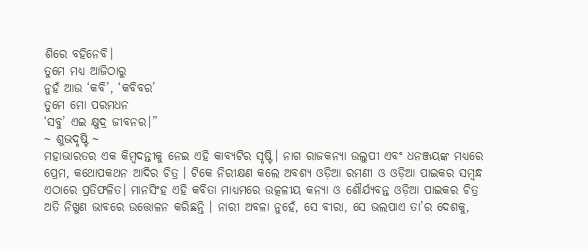ଶିରେ ବହିନେବି।
ତୁମେ ମଧ୍ୟ ଆଜିଠାରୁ
ନୁହଁ ଆଉ ‘କବି’, ‘କବିବର’
ତୁମେ ମୋ ପରମଧନ
‘ସବୁ’ ଏଇ କ୍ଷୁଦ୍ର ଜୀବନର।”
~ ଶୁଭଦୃଷ୍ଟି ~
ମହାଭାରତର ଏକ କିମ୍ବଦନ୍ତୀକୁ ନେଇ ଏହି କାବ୍ୟଟିର ସୃଷ୍ଟି। ନାଗ ରାଜକନ୍ୟା ଉଲୁପୀ ଏବଂ ଧନଞ୍ଜୟଙ୍କ ମଧ୍ୟରେ ପ୍ରେମ, କଥୋପକଥନ ଆଦିର ଚିତ୍ର । ଟିକେ ନିରୀକ୍ଷଣ କଲେ ଅବଶ୍ୟ ଓଡ଼ିଆ ରମଣୀ ଓ ଓଡ଼ିଆ ପାଇକର ସମ୍ବନ୍ଧ ଏଠାରେ ପ୍ରତିଫଳିତ। ମାନସିଂହ ଏହି କବିତା ମାଧ୍ୟମରେ ଉତ୍କଳୀୟ କନ୍ୟା ଓ ଶୌର୍ଯ୍ୟବନ୍ତ ଓଡ଼ିଆ ପାଇକର ଚିତ୍ର ଅତି ନିଖୁଣ ଭାବରେ ଉତ୍ତୋଳନ କରିଛନ୍ତି । ନାରୀ ଅବଳା ନୁହେଁ, ସେ ବୀରା, ସେ ଭଲପାଏ ତା’ର ଦେଶକୁ,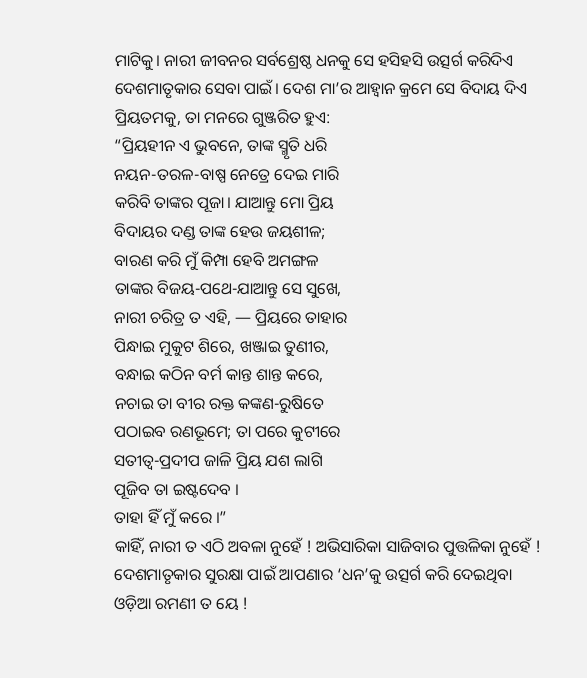ମାଟିକୁ। ନାରୀ ଜୀବନର ସର୍ବଶ୍ରେଷ୍ଠ ଧନକୁ ସେ ହସିହସି ଉତ୍ସର୍ଗ କରିଦିଏ ଦେଶମାତୃକାର ସେବା ପାଇଁ। ଦେଶ ମା’ର ଆହ୍ବାନ କ୍ରମେ ସେ ବିଦାୟ ଦିଏ ପ୍ରିୟତମକୁ, ତା ମନରେ ଗୁଞ୍ଜରିତ ହୁଏ:
“ପ୍ରିୟହୀନ ଏ ଭୁବନେ, ତାଙ୍କ ସ୍ମୃତି ଧରି
ନୟନ-ତରଳ-ବାଷ୍ପ ନେତ୍ରେ ଦେଇ ମାରି
କରିବି ତାଙ୍କର ପୂଜା। ଯାଆନ୍ତୁ ମୋ ପ୍ରିୟ
ବିଦାୟର ଦଣ୍ଡ ତାଙ୍କ ହେଉ ଜୟଶୀଳ;
ବାରଣ କରି ମୁଁ କିମ୍ପା ହେବି ଅମଙ୍ଗଳ
ତାଙ୍କର ବିଜୟ-ପଥେ-ଯାଆନ୍ତୁ ସେ ସୁଖେ,
ନାରୀ ଚରିତ୍ର ତ ଏହି, — ପ୍ରିୟରେ ତାହାର
ପିନ୍ଧାଇ ମୁକୁଟ ଶିରେ, ଖଞ୍ଜାଇ ତୁଣୀର,
ବନ୍ଧାଇ କଠିନ ବର୍ମ କାନ୍ତ ଶାନ୍ତ କରେ,
ନଚାଇ ତା ବୀର ରକ୍ତ କଙ୍କଣ-ରୁଷିତେ
ପଠାଇବ ରଣଭୂମେ; ତା ପରେ କୁଟୀରେ
ସତୀତ୍ୱ-ପ୍ରଦୀପ ଜାଳି ପ୍ରିୟ ଯଶ ଲାଗି
ପୂଜିବ ତା ଇଷ୍ଟଦେବ ।
ତାହା ହିଁ ମୁଁ କରେ ।”
କାହିଁ, ନାରୀ ତ ଏଠି ଅବଳା ନୁହେଁ ! ଅଭିସାରିକା ସାଜିବାର ପୁତ୍ତଳିକା ନୁହେଁ ! ଦେଶମାତୃକାର ସୁରକ୍ଷା ପାଇଁ ଆପଣାର ‘ଧନ’କୁ ଉତ୍ସର୍ଗ କରି ଦେଇଥିବା ଓଡ଼ିଆ ରମଣୀ ତ ୟେ !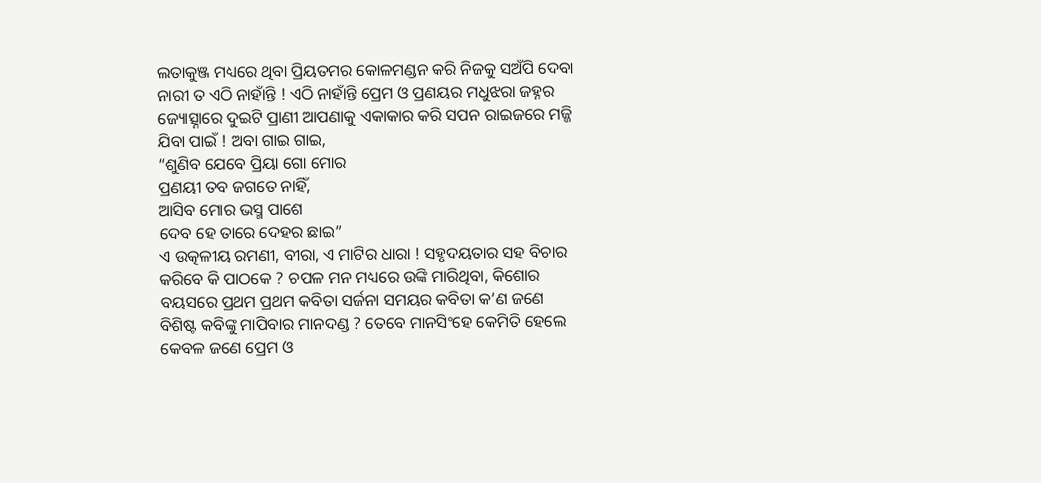ଲତାକୁଞ୍ଜ ମଧ୍ୟରେ ଥିବା ପ୍ରିୟତମର କୋଳମଣ୍ଡନ କରି ନିଜକୁ ସଅଁପି ଦେବା ନାରୀ ତ ଏଠି ନାହାଁନ୍ତି ! ଏଠି ନାହାଁନ୍ତି ପ୍ରେମ ଓ ପ୍ରଣୟର ମଧୁଝରା ଜହ୍ନର ଜ୍ୟୋତ୍ସ୍ନାରେ ଦୁଇଟି ପ୍ରାଣୀ ଆପଣାକୁ ଏକାକାର କରି ସପନ ରାଇଜରେ ମଜ୍ଜି ଯିବା ପାଇଁ ! ଅବା ଗାଇ ଗାଇ,
“ଶୁଣିବ ଯେବେ ପ୍ରିୟା ଗୋ ମୋର
ପ୍ରଣୟୀ ତବ ଜଗତେ ନାହିଁ,
ଆସିବ ମୋର ଭସ୍ମ ପାଶେ
ଦେବ ହେ ତାରେ ଦେହର ଛାଇ”
ଏ ଉତ୍କଳୀୟ ରମଣୀ, ବୀରା, ଏ ମାଟିର ଧାରା ! ସହୃଦୟତାର ସହ ବିଚାର କରିବେ କି ପାଠକେ ? ଚପଳ ମନ ମଧ୍ୟରେ ଉଙ୍କି ମାରିଥିବା, କିଶୋର ବୟସରେ ପ୍ରଥମ ପ୍ରଥମ କବିତା ସର୍ଜନା ସମୟର କବିତା କ’ଣ ଜଣେ ବିଶିଷ୍ଟ କବିଙ୍କୁ ମାପିବାର ମାନଦଣ୍ଡ ? ତେବେ ମାନସିଂହେ କେମିତି ହେଲେ କେବଳ ଜଣେ ପ୍ରେମ ଓ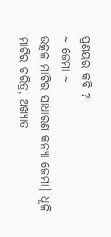ପ୍ରଣୟର କବି ?
~ ଜେମା ~
ଉତ୍କଳ ମାଟିର ସାଧାରଣ କନ୍ୟା ଜେମା। ଧୂଳି ମାଟିର ଚରିତ୍ର, ଅଖ୍ୟାତ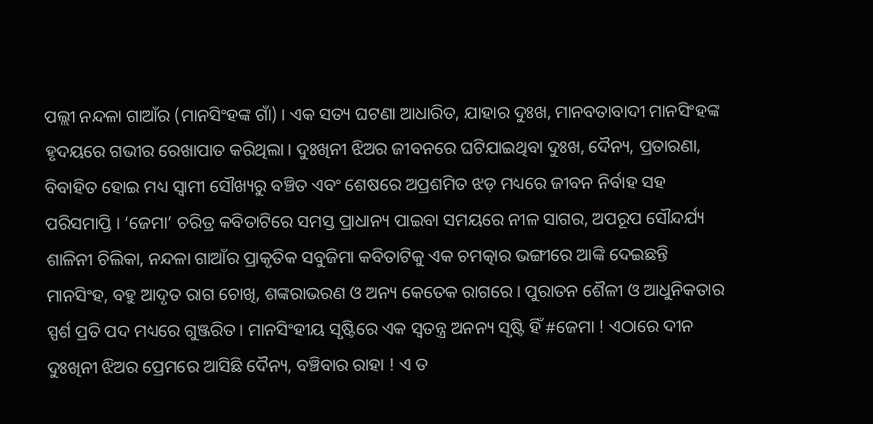ପଲ୍ଲୀ ନନ୍ଦଳା ଗାଆଁର (ମାନସିଂହଙ୍କ ଗାଁ) । ଏକ ସତ୍ୟ ଘଟଣା ଆଧାରିତ, ଯାହାର ଦୁଃଖ, ମାନବତାବାଦୀ ମାନସିଂହଙ୍କ ହୃଦୟରେ ଗଭୀର ରେଖାପାତ କରିଥିଲା। ଦୁଃଖିନୀ ଝିଅର ଜୀବନରେ ଘଟିଯାଇଥିବା ଦୁଃଖ, ଦୈନ୍ୟ, ପ୍ରତାରଣା, ବିବାହିତ ହୋଇ ମଧ୍ୟ ସ୍ଵାମୀ ସୌଖ୍ୟରୁ ବଞ୍ଚିତ ଏବଂ ଶେଷରେ ଅପ୍ରଶମିତ ଝଡ଼ ମଧ୍ୟରେ ଜୀବନ ନିର୍ବାହ ସହ ପରିସମାପ୍ତି । ‘ଜେମା’ ଚରିତ୍ର କବିତାଟିରେ ସମସ୍ତ ପ୍ରାଧାନ୍ୟ ପାଇବା ସମୟରେ ନୀଳ ସାଗର, ଅପରୂପ ସୌନ୍ଦର୍ଯ୍ୟ ଶାଳିନୀ ଚିଲିକା, ନନ୍ଦଳା ଗାଆଁର ପ୍ରାକୃତିକ ସବୁଜିମା କବିତାଟିକୁ ଏକ ଚମତ୍କାର ଭଙ୍ଗୀରେ ଆଙ୍କି ଦେଇଛନ୍ତି ମାନସିଂହ, ବହୁ ଆଦୃତ ରାଗ ଚୋଖି, ଶଙ୍କରାଭରଣ ଓ ଅନ୍ୟ କେତେକ ରାଗରେ। ପୁରାତନ ଶୈଳୀ ଓ ଆଧୁନିକତାର ସ୍ପର୍ଶ ପ୍ରତି ପଦ ମଧ୍ୟରେ ଗୁଞ୍ଜରିତ। ମାନସିଂହୀୟ ସୃଷ୍ଟିରେ ଏକ ସ୍ବତନ୍ତ୍ର ଅନନ୍ୟ ସୃଷ୍ଟି ହିଁ #ଜେମା ! ଏଠାରେ ଦୀନ ଦୁଃଖିନୀ ଝିଅର ପ୍ରେମରେ ଆସିଛି ଦୈନ୍ୟ, ବଞ୍ଚିବାର ରାହା ! ଏ ତ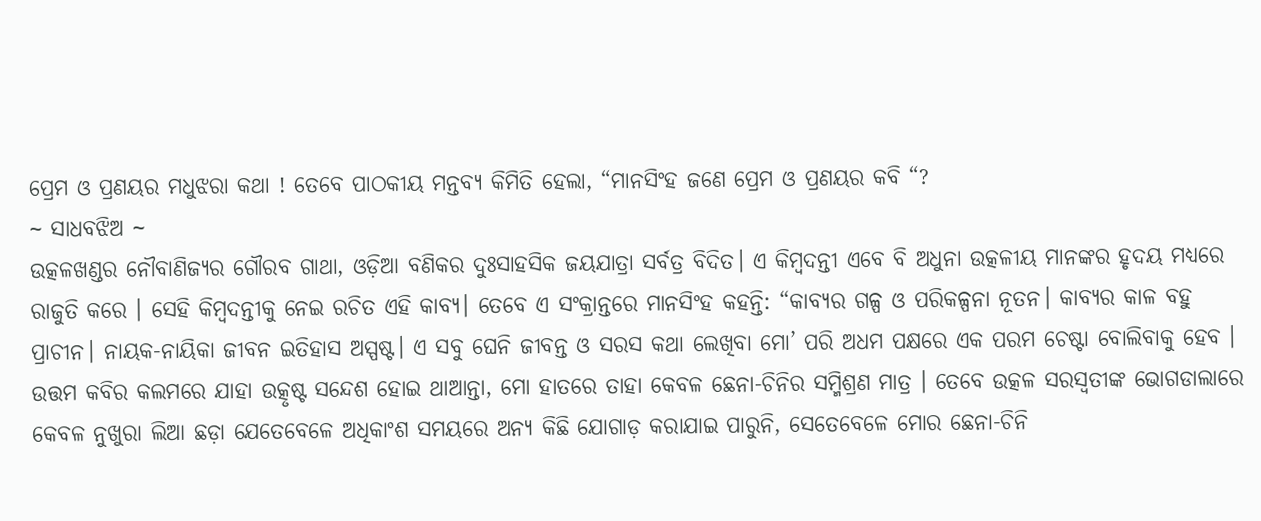ପ୍ରେମ ଓ ପ୍ରଣୟର ମଧୁଝରା କଥା ! ତେବେ ପାଠକୀୟ ମନ୍ତବ୍ୟ କିମିତି ହେଲା, “ମାନସିଂହ ଜଣେ ପ୍ରେମ ଓ ପ୍ରଣୟର କବି “?
~ ସାଧବଝିଅ ~
ଉତ୍କଳଖଣ୍ଡର ନୌବାଣିଜ୍ୟର ଗୌରବ ଗାଥା, ଓଡ଼ିଆ ବଣିକର ଦୁଃସାହସିକ ଜୟଯାତ୍ରା ସର୍ବତ୍ର ବିଦିତ। ଏ କିମ୍ବଦନ୍ତୀ ଏବେ ବି ଅଧୁନା ଉତ୍କଳୀୟ ମାନଙ୍କର ହୃଦୟ ମଧ୍ୟରେ ରାଜୁତି କରେ । ସେହି କିମ୍ବଦନ୍ତୀକୁ ନେଇ ରଚିତ ଏହି କାବ୍ୟ। ତେବେ ଏ ସଂକ୍ରାନ୍ତରେ ମାନସିଂହ କହନ୍ତି: “କାବ୍ୟର ଗଳ୍ପ ଓ ପରିକଳ୍ପନା ନୂତନ। କାବ୍ୟର କାଳ ବହୁ ପ୍ରାଚୀନ। ନାୟକ-ନାୟିକା ଜୀବନ ଇତିହାସ ଅସ୍ପଷ୍ଟ। ଏ ସବୁ ଘେନି ଜୀବନ୍ତ ଓ ସରସ କଥା ଲେଖିବା ମୋ’ ପରି ଅଧମ ପକ୍ଷରେ ଏକ ପରମ ଚେଷ୍ଟା ବୋଲିବାକୁ ହେବ । ଉତ୍ତମ କବିର କଲମରେ ଯାହା ଉତ୍କୃଷ୍ଟ ସନ୍ଦେଶ ହୋଇ ଥାଆନ୍ତା, ମୋ ହାତରେ ତାହା କେବଳ ଛେନା-ଚିନିର ସମ୍ମିଶ୍ରଣ ମାତ୍ର । ତେବେ ଉତ୍କଳ ସରସ୍ଵତୀଙ୍କ ଭୋଗଡାଲାରେ କେବଳ ନୁଖୁରା ଲିଆ ଛଡ଼ା ଯେତେବେଳେ ଅଧିକାଂଶ ସମୟରେ ଅନ୍ୟ କିଛି ଯୋଗାଡ଼ କରାଯାଇ ପାରୁନି, ସେତେବେଳେ ମୋର ଛେନା-ଚିନି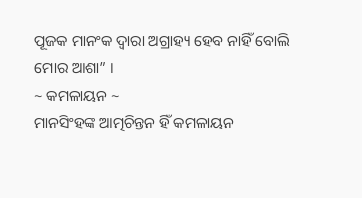ପୂଜକ ମାନଂକ ଦ୍ୱାରା ଅଗ୍ରାହ୍ୟ ହେବ ନାହିଁ ବୋଲି ମୋର ଆଶା” ।
~ କମଳାୟନ ~
ମାନସିଂହଙ୍କ ଆତ୍ମଚିନ୍ତନ ହିଁ କମଳାୟନ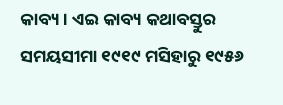କାବ୍ୟ। ଏଇ କାବ୍ୟ କଥାବସ୍ତୁର ସମୟସୀମା ୧୯୧୯ ମସିହାରୁ ୧୯୫୬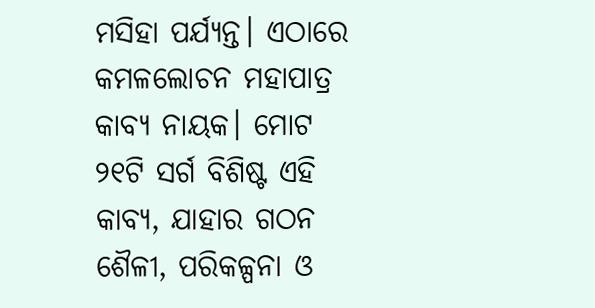ମସିହା ପର୍ଯ୍ୟନ୍ତ। ଏଠାରେ କମଳଲୋଚନ ମହାପାତ୍ର କାବ୍ୟ ନାୟକ। ମୋଟ ୨୧ଟି ସର୍ଗ ବିଶିଷ୍ଟ ଏହି କାବ୍ୟ, ଯାହାର ଗଠନ ଶୈଳୀ, ପରିକଳ୍ପନା ଓ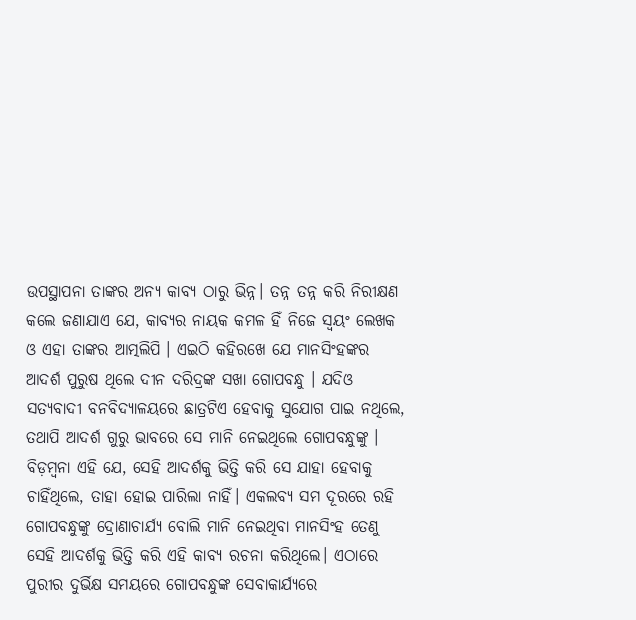ଉପସ୍ଥାପନା ତାଙ୍କର ଅନ୍ୟ କାବ୍ୟ ଠାରୁ ଭିନ୍ନ। ତନ୍ନ ତନ୍ନ କରି ନିରୀକ୍ଷଣ କଲେ ଜଣାଯାଏ ଯେ, କାବ୍ୟର ନାୟକ କମଳ ହିଁ ନିଜେ ସ୍ଵୟଂ ଲେଖକ ଓ ଏହା ତାଙ୍କର ଆତ୍ମଲିପି । ଏଇଠି କହିରଖେ ଯେ ମାନସିଂହଙ୍କର ଆଦର୍ଶ ପୁରୁଷ ଥିଲେ ଦୀନ ଦରିଦ୍ରଙ୍କ ସଖା ଗୋପବନ୍ଧୁ । ଯଦିଓ ସତ୍ୟବାଦୀ ବନବିଦ୍ୟାଳୟରେ ଛାତ୍ରଟିଏ ହେବାକୁ ସୁଯୋଗ ପାଇ ନଥିଲେ, ତଥାପି ଆଦର୍ଶ ଗୁରୁ ଭାବରେ ସେ ମାନି ନେଇଥିଲେ ଗୋପବନ୍ଧୁଙ୍କୁ । ବିଡ଼ମ୍ବନା ଏହି ଯେ, ସେହି ଆଦର୍ଶକୁ ଭିତ୍ତି କରି ସେ ଯାହା ହେବାକୁ ଚାହିଁଥିଲେ, ତାହା ହୋଇ ପାରିଲା ନାହିଁ। ଏକଲବ୍ୟ ସମ ଦୂରରେ ରହି ଗୋପବନ୍ଧୁଙ୍କୁ ଦ୍ରୋଣାଚାର୍ଯ୍ୟ ବୋଲି ମାନି ନେଇଥିବା ମାନସିଂହ ତେଣୁ ସେହି ଆଦର୍ଶକୁ ଭିତ୍ତି କରି ଏହି କାବ୍ୟ ରଚନା କରିଥିଲେ। ଏଠାରେ ପୁରୀର ଦୁର୍ଭିକ୍ଷ ସମୟରେ ଗୋପବନ୍ଧୁଙ୍କ ସେବାକାର୍ଯ୍ୟରେ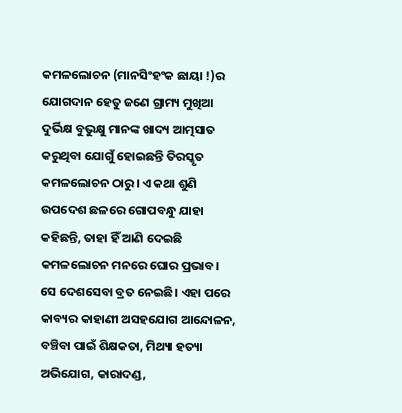କମଳଲୋଚନ (ମାନସିଂହଂକ ଛାୟା !)ର ଯୋଗଦାନ ହେତୁ ଜଣେ ଗ୍ରାମ୍ୟ ମୁଖିଆ ଦୁର୍ଭିକ୍ଷ ବୁଭୁକ୍ଷୁ ମାନଙ୍କ ଖାଦ୍ୟ ଆତ୍ମସାତ କରୁଥିବା ଯୋଗୁଁ ହୋଇଛନ୍ତି ତିରସ୍କୃତ କମଳଲୋଚନ ଠାରୁ। ଏ କଥା ଶୁଣି ଉପଦେଶ ଛଳରେ ଗୋପବନ୍ଧୁ ଯାହା କହିଛନ୍ତି, ତାହା ହିଁ ଆଣି ଦେଇଛି କମଳଲୋଚନ ମନରେ ଘୋର ପ୍ରଭାବ। ସେ ଦେଶସେବା ବ୍ରତ ନେଇଛି। ଏହା ପରେ କାବ୍ୟର କାହାଣୀ ଅସହଯୋଗ ଆନ୍ଦୋଳନ, ବଞ୍ଚିବା ପାଇଁ ଶିକ୍ଷକତା, ମିଥ୍ୟା ହତ୍ୟା ଅଭିଯୋଗ, କାରାଦଣ୍ଡ,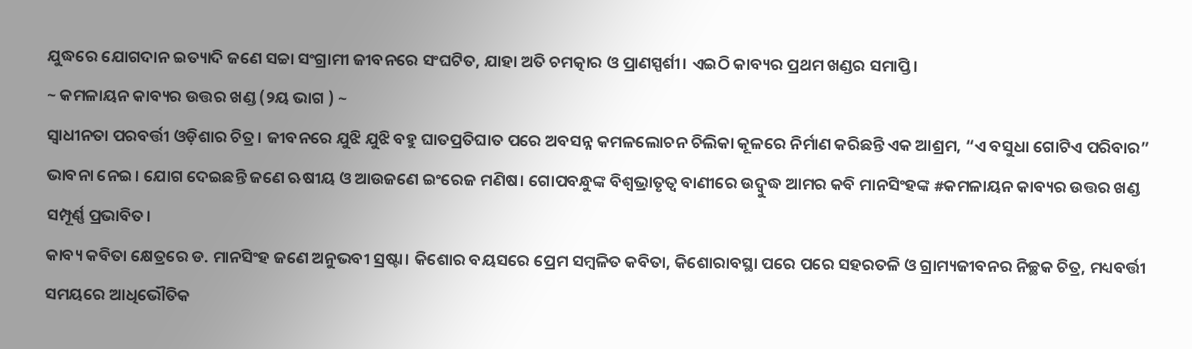ଯୁଦ୍ଧରେ ଯୋଗଦାନ ଇତ୍ୟାଦି ଜଣେ ସଚ୍ଚା ସଂଗ୍ରାମୀ ଜୀବନରେ ସଂଘଟିତ, ଯାହା ଅତି ଚମତ୍କାର ଓ ପ୍ରାଣସ୍ପର୍ଶୀ। ଏଇଠି କାବ୍ୟର ପ୍ରଥମ ଖଣ୍ଡର ସମାପ୍ତି।
~ କମଳାୟନ କାବ୍ୟର ଉତ୍ତର ଖଣ୍ଡ (୨ୟ ଭାଗ ) ~
ସ୍ଵାଧୀନତା ପରବର୍ତ୍ତୀ ଓଡ଼ିଶାର ଚିତ୍ର। ଜୀବନରେ ଯୁଝି ଯୁଝି ବହୁ ଘାତପ୍ରତିଘାତ ପରେ ଅବସନ୍ନ କମଳଲୋଚନ ଚିଲିକା କୂଳରେ ନିର୍ମାଣ କରିଛନ୍ତି ଏକ ଆଶ୍ରମ, “ଏ ବସୁଧା ଗୋଟିଏ ପରିବାର” ଭାବନା ନେଇ। ଯୋଗ ଦେଇଛନ୍ତି ଜଣେ ଋଷୀୟ ଓ ଆଉଜଣେ ଇଂରେଜ ମଣିଷ। ଗୋପବନ୍ଧୁଙ୍କ ବିଶ୍ଵଭ୍ରାତୃତ୍ୱ ବାଣୀରେ ଉଦ୍ବୁଦ୍ଧ ଆମର କବି ମାନସିଂହଙ୍କ #କମଳାୟନ କାବ୍ୟର ଉତ୍ତର ଖଣ୍ଡ ସମ୍ପୂର୍ଣ୍ଣ ପ୍ରଭାବିତ।
କାବ୍ୟ କବିତା କ୍ଷେତ୍ରରେ ଡ. ମାନସିଂହ ଜଣେ ଅନୁଭବୀ ସ୍ରଷ୍ଟା। କିଶୋର ବୟସରେ ପ୍ରେମ ସମ୍ବଳିତ କବିତା, କିଶୋରାବସ୍ଥା ପରେ ପରେ ସହରତଳି ଓ ଗ୍ରାମ୍ୟଜୀବନର ନିଚ୍ଛକ ଚିତ୍ର, ମଧ୍ୟବର୍ତ୍ତୀ ସମୟରେ ଆଧିଭୌତିକ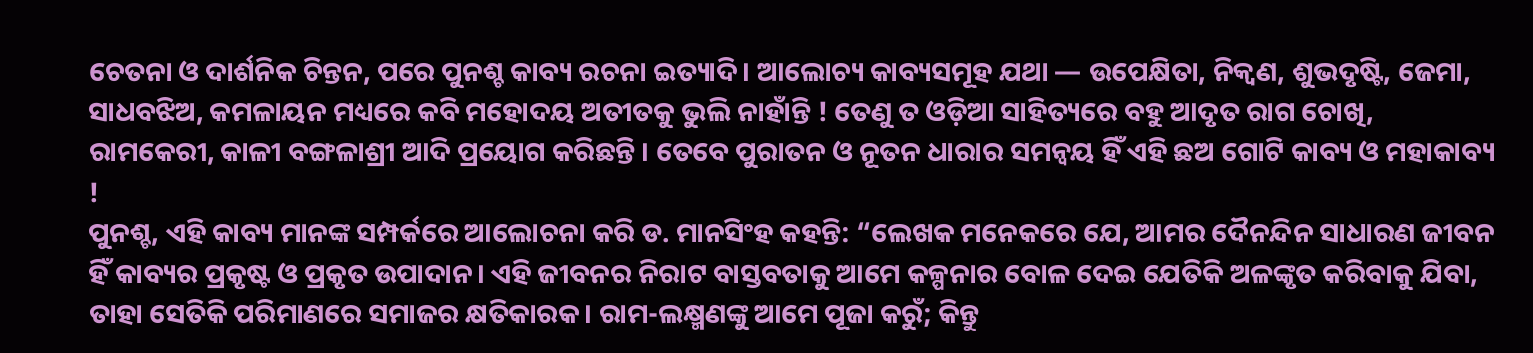ଚେତନା ଓ ଦାର୍ଶନିକ ଚିନ୍ତନ, ପରେ ପୁନଶ୍ଚ କାବ୍ୟ ରଚନା ଇତ୍ୟାଦି। ଆଲୋଚ୍ୟ କାବ୍ୟସମୂହ ଯଥା — ଉପେକ୍ଷିତା, ନିକ୍ଵଣ, ଶୁଭଦୃଷ୍ଟି, ଜେମା, ସାଧବଝିଅ, କମଳାୟନ ମଧ୍ୟରେ କବି ମହୋଦୟ ଅତୀତକୁ ଭୁଲି ନାହାଁନ୍ତି ! ତେଣୁ ତ ଓଡ଼ିଆ ସାହିତ୍ୟରେ ବହୁ ଆଦୃତ ରାଗ ଚୋଖି, ରାମକେରୀ, କାଳୀ ବଙ୍ଗଳାଶ୍ରୀ ଆଦି ପ୍ରୟୋଗ କରିଛନ୍ତି । ତେବେ ପୁରାତନ ଓ ନୂତନ ଧାରାର ସମନ୍ୱୟ ହିଁ ଏହି ଛଅ ଗୋଟି କାବ୍ୟ ଓ ମହାକାବ୍ୟ !
ପୁନଶ୍ଚ, ଏହି କାବ୍ୟ ମାନଙ୍କ ସମ୍ପର୍କରେ ଆଲୋଚନା କରି ଡ. ମାନସିଂହ କହନ୍ତି: “ଲେଖକ ମନେକରେ ଯେ, ଆମର ଦୈନନ୍ଦିନ ସାଧାରଣ ଜୀବନ ହିଁ କାବ୍ୟର ପ୍ରକୃଷ୍ଟ ଓ ପ୍ରକୃତ ଉପାଦାନ। ଏହି ଜୀବନର ନିରାଟ ବାସ୍ତବତାକୁ ଆମେ କଳ୍ପନାର ବୋଳ ଦେଇ ଯେତିକି ଅଳଙ୍କୃତ କରିବାକୁ ଯିବା, ତାହା ସେତିକି ପରିମାଣରେ ସମାଜର କ୍ଷତିକାରକ। ରାମ-ଲକ୍ଷ୍ମଣଙ୍କୁ ଆମେ ପୂଜା କରୁଁ; କିନ୍ତୁ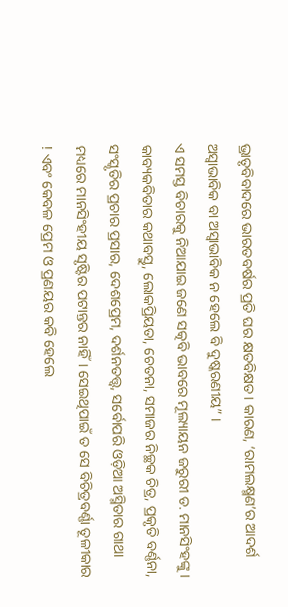ଭ୍ରାତୃବିବାଦରେ ଭାରତବର୍ଷର ପ୍ରତି ଘର କ୍ଷତବିକ୍ଷତ। କାରଣ, ‘ରାମଲକ୍ଷ୍ମଣ’ର ଆଦର୍ଶ ଅସ୍ବାଭାବିକ ବା ଅସ୍ବାଭାବିକ ନ ହେଲେ ବି ଦୁଷ୍କରଣୀୟ” ।
ଏ ସମସ୍ତ ବିଚାରକୁ ନିଆଯାଇ ଜଣେ ସତ୍କବି ଭାବରେ ମୂଲ୍ୟାୟନ ଜରୁରୀ ଡ. ମାନସିଂହଙ୍କୁ । କାବ୍ୟକବିତାର କଥାବସ୍ତୁ, ଲୋକପ୍ରିୟତା, ଚେତନା, ସମାଜର ନିଚ୍ଛକ ଚିତ୍ର, ପ୍ରକୃତି ବର୍ଣ୍ଣନା, ସଂସ୍କୃତିର ପ୍ରଚାର ପ୍ରସାର, ଦେଶପ୍ରେମ, ଦର୍ଶନତତ୍ତ୍ଵ, ସର୍ବୋପରି ଓଡ଼ିଆ ଅସ୍ମିତାର ଗାଥା ମଧ୍ୟରେ ମାନସିଂହୀୟ ସୃଷ୍ଟିର ପଟାନ୍ତର ନାହିଁ। ସେଇଥିପାଇଁ ତ ସେ ବିଚିତ୍ରବର୍ଣ୍ଣା ତୂଳୀକାର ! ଏବଂ କେବଳ ପ୍ରେମ ଓ ପ୍ରଣୟର କବି ହେଲେ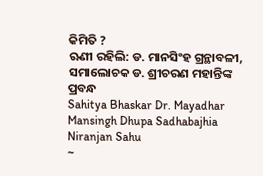କିମିତି ?
ଋଣୀ ରହିଲି: ଡ. ମାନସିଂହ ଗ୍ରନ୍ଥାବଳୀ, ସମାଲୋଚକ ଡ. ଶ୍ରୀଚରଣ ମହାନ୍ତିଙ୍କ ପ୍ରବନ୍ଧ
Sahitya Bhaskar Dr. Mayadhar Mansingh Dhupa Sadhabajhia Niranjan Sahu
~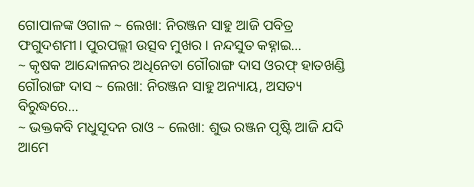ଗୋପାଳଙ୍କ ଓଗାଳ ~ ଲେଖା: ନିରଞ୍ଜନ ସାହୁ ଆଜି ପବିତ୍ର ଫଗୁଦଶମୀ। ପୁରପଲ୍ଲୀ ଉତ୍ସବ ମୁଖର। ନନ୍ଦସୁତ କହ୍ନାଇ…
~ କୃଷକ ଆନ୍ଦୋଳନର ଅଧିନେତା ଗୌରାଙ୍ଗ ଦାସ ଓରଫ୍ ହାତଖଣ୍ଡି ଗୌରାଙ୍ଗ ଦାସ ~ ଲେଖା: ନିରଞ୍ଜନ ସାହୁ ଅନ୍ୟାୟ, ଅସତ୍ୟ ବିରୁଦ୍ଧରେ…
~ ଭକ୍ତକବି ମଧୁସୂଦନ ରାଓ ~ ଲେଖା: ଶୁଭ ରଞ୍ଜନ ପୃଷ୍ଟି ଆଜି ଯଦି ଆମେ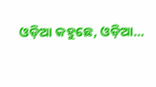ଓଡ଼ିଆ କହୁଛେ, ଓଡ଼ିଆ…